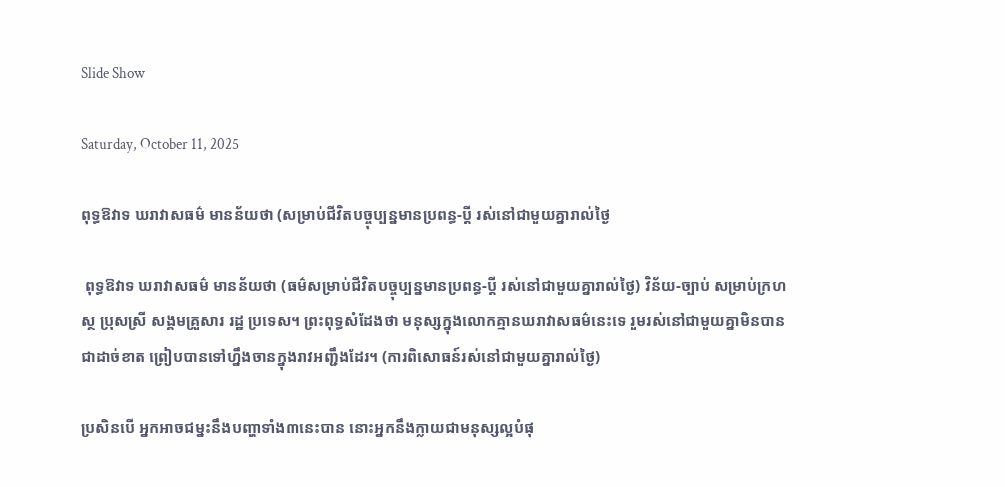Slide Show

Saturday, October 11, 2025

ពុទ្ធឱវាទ ឃរាវាសធម៌ មានន័យថា (សម្រាប់ជីវិតបច្ចុប្បន្នមានប្រពន្ធ-ប្តី រស់នៅជាមួយគ្នារាល់ថ្ងៃ

 ពុទ្ធឱវាទ ឃរាវាសធម៌ មានន័យថា (ធម៌សម្រាប់ជីវិតបច្ចុប្បន្នមានប្រពន្ធ-ប្តី រស់នៅជាមួយគ្នារាល់ថ្ងៃ) វិន័យ-ច្បាប់ សម្រាប់ក្រហស្ថ ប្រុសស្រី សង្គមគ្រួសារ រដ្ឋ ប្រទេស។ ព្រះពុទ្ធសំដែងថា មនុស្សក្នុងលោកគ្មានឃរាវាសធម៌នេះទេ រួមរស់នៅជាមួយគ្នាមិនបានជាដាច់ខាត ព្រៀបបានទៅហ្នឹងចានក្នុងរាវអញ្ជឹងដែរ។ (ការពិសោធន៍រស់នៅជាមួយគ្នារាល់ថ្ងៃ)

ប្រសិនបើ អ្នកអាចជម្នះនឹងបញ្ហាទាំង៣នេះបាន នោះអ្នកនឹងក្លាយជាមនុស្សល្អបំផុ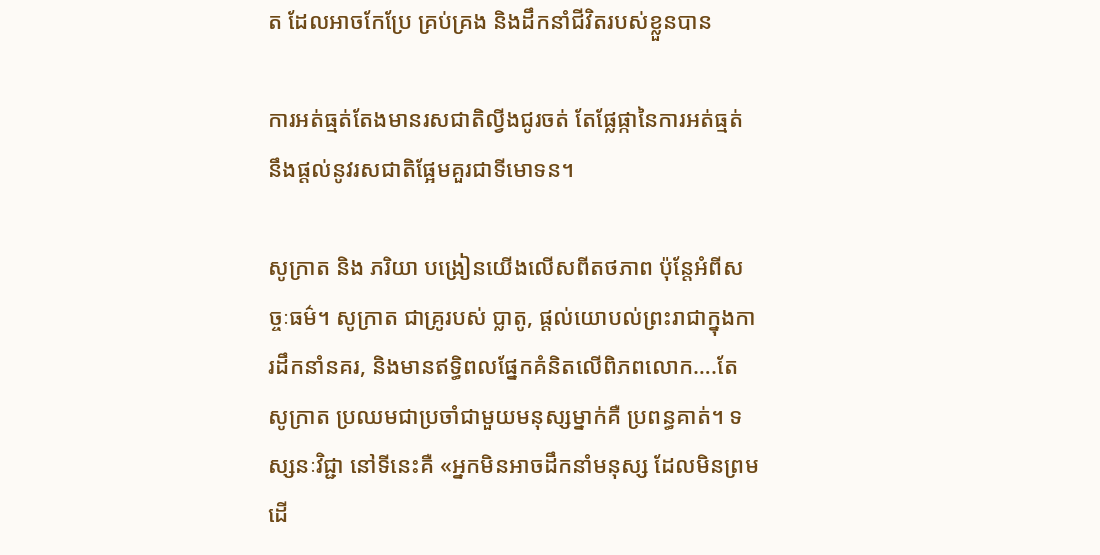ត ដែលអាចកែប្រែ គ្រប់គ្រង និងដឹកនាំជីវិតរបស់ខ្លួនបាន

ការអត់ធ្មត់តែងមានរសជាតិល្វីងជូរចត់ តែផ្លែផ្កានៃការអត់ធ្មត់ នឹងផ្តល់នូវរសជាតិផ្អែមគួរជាទីមោទន។

សូក្រាត និង ភរិយា បង្រៀនយើងលើសពីតថភាព ប៉ុន្តែអំពីសច្ចៈធម៌។ សូក្រាត ជាគ្រូរបស់ ប្លាតូ, ផ្តល់យោបល់ព្រះរាជាក្នុងការដឹកនាំនគរ, និងមានឥទ្ធិពលផ្នែកគំនិតលើពិភពលោក….តែ សូក្រាត ប្រឈមជាប្រចាំជាមួយមនុស្សម្នាក់គឺ ប្រពន្ធគាត់។ ទស្សនៈវិជ្ជា នៅទីនេះគឺ «អ្នកមិនអាចដឹកនាំមនុស្ស ដែលមិនព្រមដើ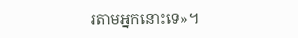រតាមអ្នកនោះទេ»។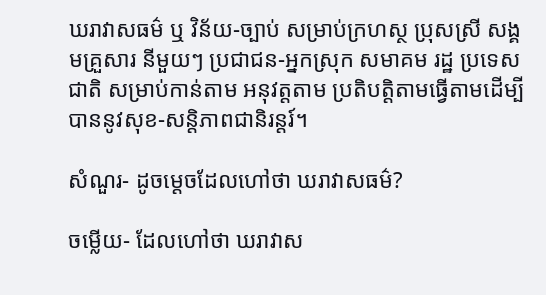ឃរាវាសធម៌ ឬ វិន័យ-ច្បាប់ សម្រាប់ក្រហស្ថ ប្រុសស្រី សង្គមគ្រួសារ នីមួយៗ ប្រជាជន-អ្នកស្រុក សមាគម រដ្ឋ ប្រទេសជាតិ សម្រាប់កាន់តាម អនុវត្តតាម ប្រតិបត្តិតាមធ្វើតាមដើម្បីបាននូវសុខ-សន្តិភាពជានិរន្តរ៍។

សំណួរ- ដូចម្តេចដែលហៅថា ឃរាវាសធម៌?

ចម្លើយ- ដែលហៅថា ឃរាវាស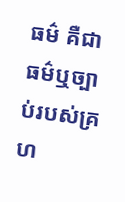ធម៌ គឺជាធម៌ឬច្បាប់របស់គ្រហ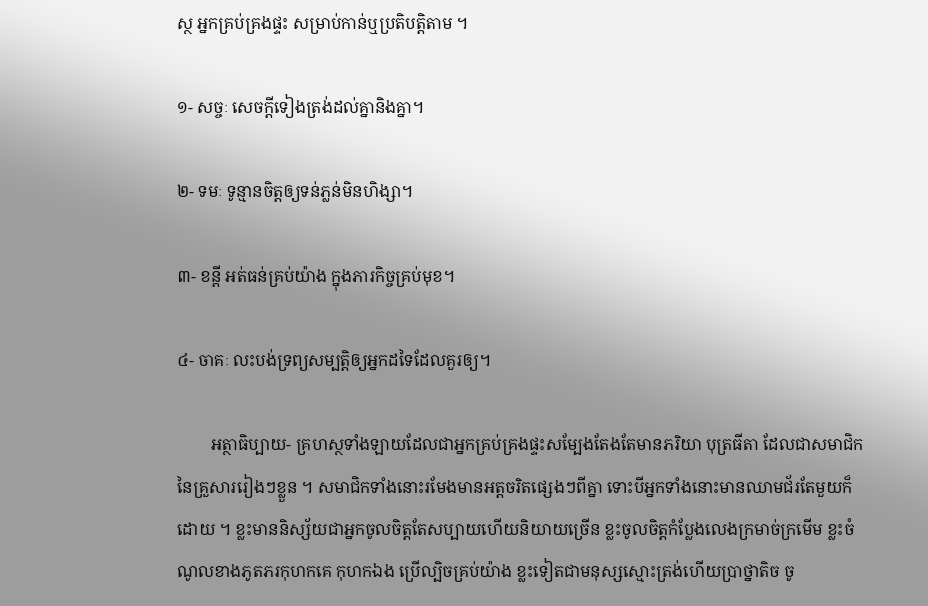ស្ថ អ្នកគ្រប់គ្រងផ្ទះ សម្រាប់កាន់ឬប្រតិបត្តិតាម ។

១- សច្ចៈ សេចក្តីទៀងត្រង់ដល់គ្នានិងគ្នា។

២- ទមៈ ទូន្មានចិត្តឲ្យទន់ភ្លន់មិនហិង្សា។

៣- ខន្តី អត់ធន់គ្រប់យ៉ាង ក្នុងភារកិច្ចគ្រប់មុខ។

៤- ចាគៈ លះបង់ទ្រព្យសម្បត្តិឲ្យអ្នកដទៃដែលគួរឲ្យ។

        អត្ថាធិប្បាយ- គ្រហស្ថទាំងឡាយដែលជាអ្នកគ្រប់គ្រងផ្ទះសម្បែងតែងតែមានភរិយា បុត្រធីតា ដែលជាសមាជិកនៃគ្រួសាររៀងៗខ្លួន ។ សមាជិកទាំងនោះរមែងមានអត្តចរិតផ្សេងៗពីគ្នា ទោះបីអ្នកទាំងនោះមានឈាមជ័រតែមួយក៏ដោយ ។ ខ្លះមាននិស្ស័យជាអ្នកចូលចិត្តតែសប្បាយហើយនិយាយច្រើន ខ្លះចូលចិត្តកំប្លែងលេងក្រមាច់ក្រមើម ខ្លះចំណូលខាងភូតភរកុហកគេ កុហកឯង ប្រើល្បិចគ្រប់យ៉ាង ខ្លះទៀតជាមនុស្សស្មោះត្រង់ហើយប្រាថ្នាតិច ចូ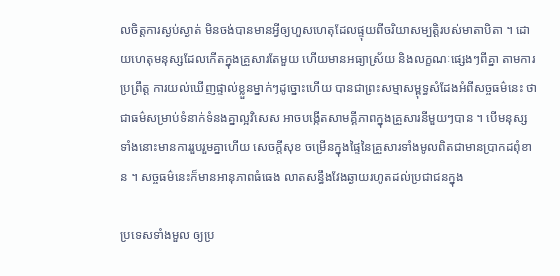លចិត្តការស្ងប់ស្ងាត់ មិនចង់បានមានអ្វីឲ្យហួសហេតុដែលផ្ទុយពីចរិយាសម្បត្តិរបស់មាតាបិតា ។ ដោយហេតុមនុស្សដែលកើតក្នុងគ្រួសារតែមួយ ហើយមានអធ្យាស្រ័យ និងលក្ខណៈផ្សេងៗពីគ្នា តាមការប្រព្រឹត្ត ការយល់ឃើញផ្ទាល់ខ្លួនម្នាក់ៗដូច្នោះហើយ បានជាព្រះសម្មាសម្ពុទ្ធសំដែងអំពីសច្ចធម៌នេះ ថាជាធម៌សម្រាប់ទំនាក់ទំនងគ្នាល្អវិសេស អាចបង្កើតសាមគ្គីភាពក្នុងគ្រួសារនីមួយៗបាន ។ បើមនុស្សទាំងនោះមានការរួបរួមគ្នាហើយ សេចក្តីសុខ ចម្រើនក្នុងផ្ទៃនៃគ្រួសារទាំងមូលពិតជាមានប្រាកដពុំខាន ។ សច្ចធម៌នេះក៏មានអានុភាពធំធេង លាតសន្ធឹងវែងឆ្ងាយរហូតដល់ប្រជាជនក្នុង

ប្រទេសទាំងមួល ឲ្យប្រ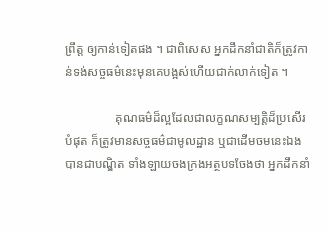ព្រឹត្ត ឲ្យកាន់ទៀតផង ។ ជាពិសេស អ្នកដឹកនាំជាតិក៏ត្រូវកាន់ទង់សច្ចធម៌នេះមុនគេបង្អស់ហើយជាក់លាក់ទៀត ។

                គុណធម៌ដ៏ល្អដែលជាលក្ខណសម្បត្តិដ៏ប្រសើរបំផុត ក៏ត្រូវមានសច្ចធម៌ជាមូលដ្ឋាន ឬជាដើមចមនេះឯងបានជាបណ្ឌិត ទាំងឡាយចងក្រងអត្ថបទចែងថា អ្នកដឹកនាំ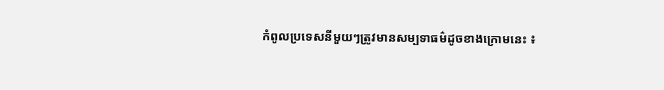កំពូលប្រទេសនីមួយៗត្រូវមានសម្បទាធម៌ដូចខាងក្រោមនេះ ៖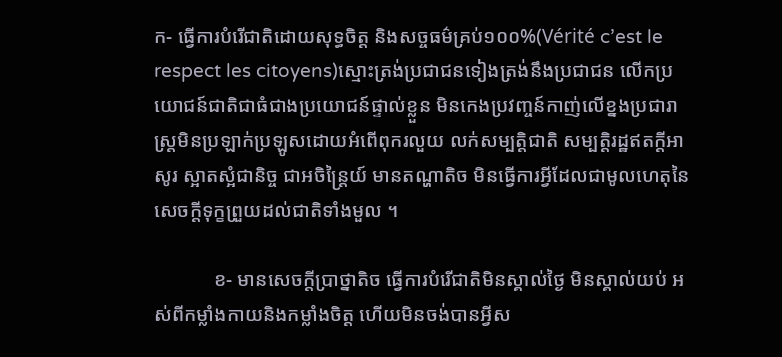ក- ធ្វើការបំរើជាតិដោយសុទ្ធចិត្ត និងសច្ចធម៌គ្រប់១០០%(Vérité c’est le respect les citoyens)ស្មោះត្រង់ប្រជាជនទៀងត្រង់នឹងប្រជាជន លើកប្រយោជន៍ជាតិជាធំជាងប្រយោជន៍ផ្ទាល់ខ្លួន មិនកេងប្រវញ្ចន៍កាញ់លើខ្នងប្រជារាស្ត្រមិនប្រឡាក់ប្រឡូសដោយអំពើពុករលួយ លក់សម្បត្តិជាតិ សម្បត្តិរដ្ឋឥតក្តីអាសូរ ស្អាតស្អំជានិច្ច ជាអចិន្ត្រៃយ៍ មានតណ្ហាតិច មិនធ្វើការអ្វីដែលជាមូលហេតុនៃសេចក្តីទុក្ខព្រួយដល់ជាតិទាំងមួល ។

            ខ- មានសេចក្តីប្រាថ្នាតិច ធ្វើការបំរើជាតិមិនស្គាល់ថ្ងៃ មិនស្គាល់យប់ អស់ពីកម្លាំងកាយនិងកម្លាំងចិត្ត ហើយមិនចង់បានអ្វីស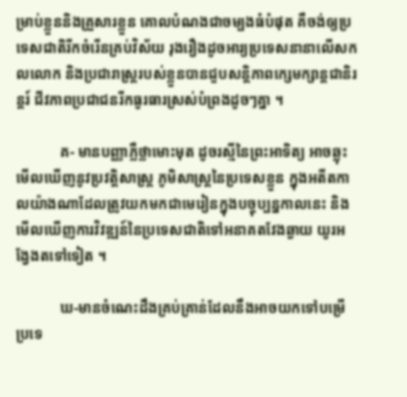ម្រាប់ខ្លួននិងគ្រួសារខ្លួន គោលបំណងជាចម្បងធំបំផុត គឺចង់ឲ្យប្រទេសជាតិរីកចំរើនគ្រប់វិស័យ រុងរឿងដូចអារ្យប្រទេសនានាលើសកលលោក និងប្រជារាស្ត្ររបស់ខ្លួនបានជួបសន្តិភាពក្សេមក្សាន្តជានិរន្តរ៍ ជីវភាពប្រជាជនរីកធូរធារស្រស់បំព្រងដូចៗគ្នា ។

            គ- មានបញ្ញាភ្លឺថ្លាមោះមុត ដូចរស្មីនៃព្រះអាទិត្យ អាចឆ្លុះមើលឃើញនូវប្រវត្តិសាស្ត្រ ភូមិសាស្ត្រនៃប្រទេសខ្លួន ក្នុងអតីតកាលយ៉ាងណាដែលត្រូវយកមកជាមេរៀនក្នុងបច្ចុប្បន្នកាលនេះ និងមើលឃើញការវិវឌ្ឍន៍នៃប្រទេសជាតិទៅអនាគតវែងឆ្ងាយ យូរអង្វែងតទៅទៀត ។

            ឃ-មានចំណេះដឹងគ្រប់គ្រាន់ដែលនឹងអាចយកទៅបម្រើប្រទេ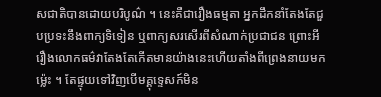សជាតិបានដោយបរិបូណ៌ ។ នេះគឺជារឿងធម្មតា អ្នកដឹកនាំតែងតែជួបប្រទះនឹងពាក្យទិទៀន ឬពាក្យសរសើរពីសំណាក់ប្រជាជន ព្រោះអីរឿងលោកធម៌វាតែងតែកើតមានយ៉ាងនេះហើយតាំងពីព្រេងនាយមកម៉្លេះ ។ តែផ្ទុយទៅវិញបើមគ្គុទ្ទេសក៍មិន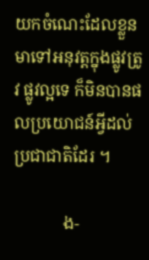យកចំណេះដែលខ្លួនមាទៅអនុវត្តក្នុងផ្លូវត្រូវ ផ្លូវល្អទេ ក៏មិនបានផលប្រយោជន៍អ្វីដល់ប្រជាជាតិដែរ ។

            ង-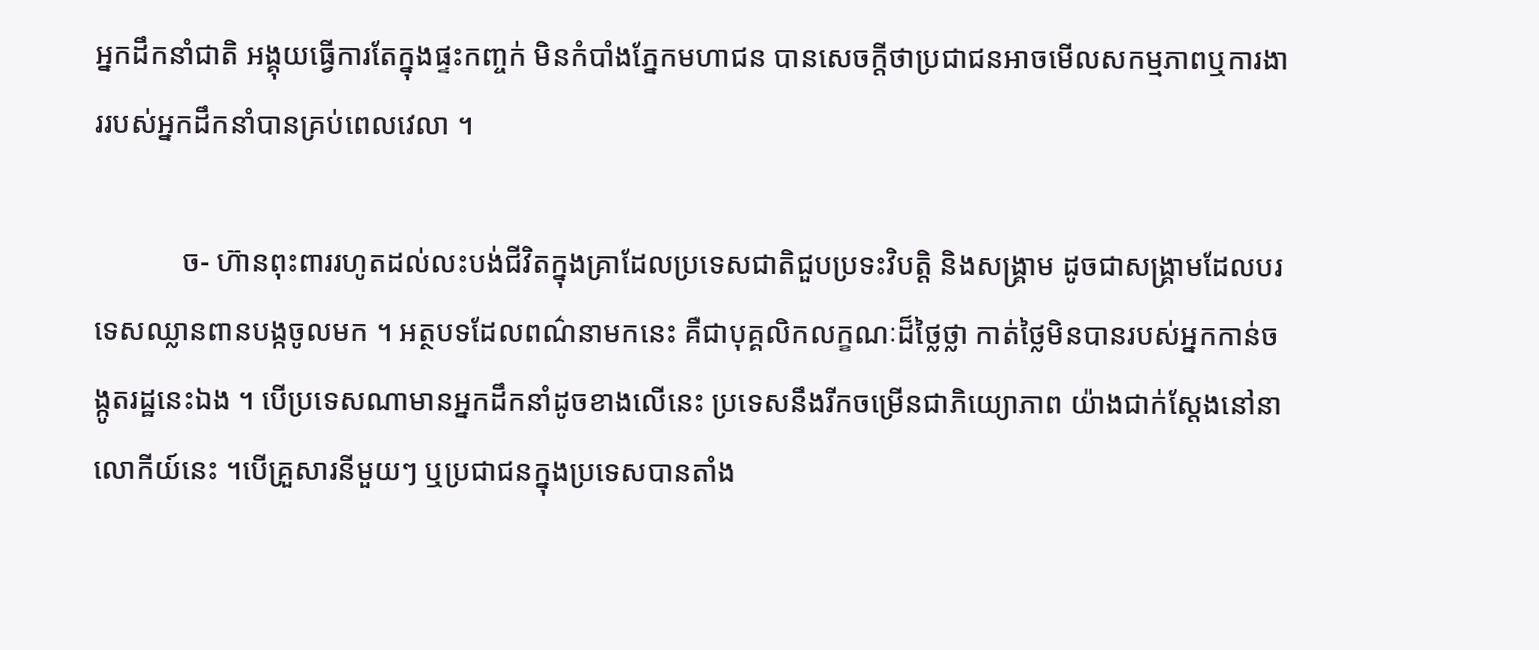អ្នកដឹកនាំជាតិ អង្គុយធ្វើការតែក្នុងផ្ទះកញ្ចក់ មិនកំបាំងភ្នែកមហាជន បានសេចក្តីថាប្រជាជនអាចមើលសកម្មភាពឬការងាររបស់អ្នកដឹកនាំបានគ្រប់ពេលវេលា ។

            ច- ហ៊ានពុះពាររហូតដល់លះបង់ជីវិតក្នុងគ្រាដែលប្រទេសជាតិជួបប្រទះវិបត្តិ និងសង្គ្រាម ដូចជាសង្គ្រាមដែលបរទេសឈ្លានពានបង្កចូលមក ។ អត្ថបទដែលពណ៌នាមកនេះ គឺជាបុគ្គលិកលក្ខណៈដ៏ថ្លៃថ្លា កាត់ថ្លៃមិនបានរបស់អ្នកកាន់ចង្កូតរដ្ឋនេះឯង ។ បើប្រទេសណាមានអ្នកដឹកនាំដូចខាងលើនេះ ប្រទេសនឹងរីកចម្រើនជាភិយ្យោភាព យ៉ាងជាក់ស្តែងនៅនាលោកីយ៍នេះ ។បើគ្រួសារនីមួយៗ ឬប្រជាជនក្នុងប្រទេសបានតាំង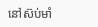នៅស៊ប់មាំ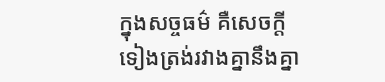ក្នុងសច្ចធម៌ គឺសេចក្តីទៀងត្រង់រវាងគ្នានឹងគ្នា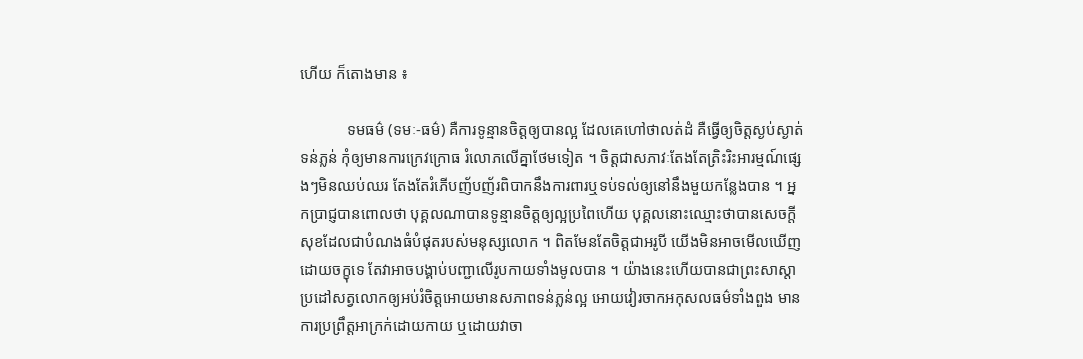ហើយ ក៏តោងមាន ៖

            ទមធម៌ (ទមៈ-ធម៌) គឺការទូន្មានចិត្តឲ្យបានល្អ ដែលគេហៅថាលត់ដំ គឺធ្វើឲ្យចិត្តស្ងប់ស្ងាត់ ទន់ភ្លន់ កុំឲ្យមានការក្រេវក្រោធ រំលោភលើគ្នាថែមទៀត ។ ចិត្តជាសភាវៈតែងតែត្រិះរិះអារម្មណ៍ផ្សេងៗមិនឈប់ឈរ តែងតែរំភើបញ័បញ័រពិបាកនឹងការពារឬទប់ទល់ឲ្យនៅនឹងមួយកន្លែងបាន ។ អ្នកប្រាជ្ញបានពោលថា បុគ្គលណាបានទូន្មានចិត្តឲ្យល្អប្រពៃហើយ បុគ្គលនោះឈ្មោះថាបានសេចក្តីសុខដែលជាបំណងធំបំផុតរបស់មនុស្សលោក ។ ពិតមែនតែចិត្តជាអរូបី យើងមិនអាចមើលឃើញដោយចក្ខុទេ តែវាអាចបង្គាប់បញ្ជាលើរូបកាយទាំងមូលបាន ។ យ៉ាងនេះហើយបានជាព្រះសាស្តាប្រដៅសត្វលោកឲ្យអប់រំចិត្តអោយមានសភាពទន់ភ្លន់ល្អ អោយវៀរចាកអកុសលធម៌ទាំងពួង មានការប្រព្រឹត្តអាក្រក់ដោយកាយ ឬដោយវាចា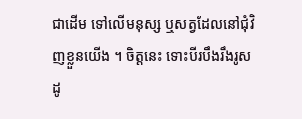ជាដើម ទៅលើមនុស្ស ឬសត្វដែលនៅជុំវិញខ្លួនយើង ។ ចិត្តនេះ ទោះបីរបឹងរឹងរូសដូ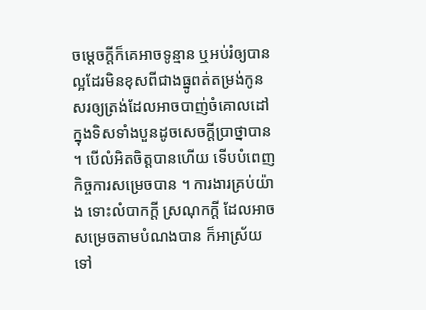ចម្តេចក្តីក៏គេអាចទូន្មាន ឬអប់រំឲ្យបានល្អដែរមិនខុសពីជាងធ្នូពត់តម្រង់កូនសរឲ្យត្រង់ដែលអាចបាញ់ចំគោលដៅក្នុងទិសទាំងបួនដូចសេចក្តីប្រាថ្នាបាន ។ បើលំអិតចិត្តបានហើយ ទើបបំពេញកិច្ចការសម្រេចបាន ។ ការងារគ្រប់យ៉ាង ទោះលំបាកក្តី ស្រណុកក្តី ដែលអាចសម្រេចតាមបំណងបាន ក៏អាស្រ័យទៅ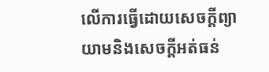លើការធ្វើដោយសេចក្តីព្យាយាមនិងសេចក្តីអត់ធន់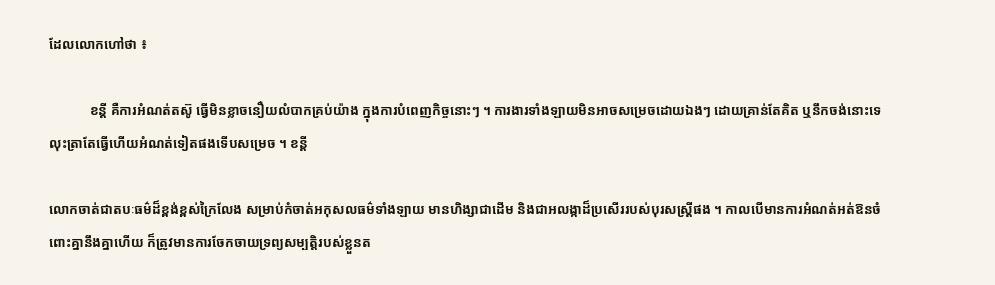ដែលលោកហៅថា ៖

            ខន្តី គឺការអំណត់តស៊ូ ធ្វើមិនខ្លាចនឿយលំបាកគ្រប់យ៉ាង ក្នុងការបំពេញកិច្ចនោះៗ ។ ការងារទាំងឡាយមិនអាចសម្រេចដោយឯងៗ ដោយគ្រាន់តែគិត ឬនឹកចង់នោះទេ លុះត្រាតែធ្វើហើយអំណត់ទៀតផងទើបសម្រេច ។ ខន្តី

លោកចាត់ជាតបៈធម៌ដ៏ខ្ពង់ខ្ពស់ក្រៃលែង សម្រាប់កំចាត់អកុសលធម៌ទាំងឡាយ មានហិង្សាជាដើម និងជាអលង្កាដ៏ប្រសើររបស់បុរសស្ត្រីផង ។ កាលបើមានការអំណត់អត់ឱនចំពោះគ្នានឹងគ្នាហើយ ក៏ត្រូវមានការចែកចាយទ្រព្យសម្បត្តិរបស់ខ្លួនត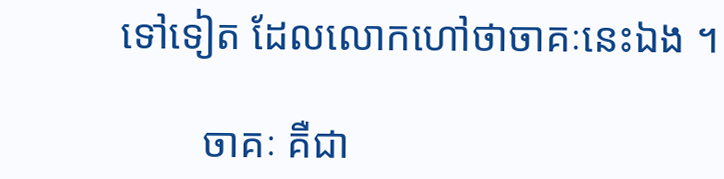ទៅទៀត ដែលលោកហៅថាចាគៈនេះឯង ។

        ចាគៈ គឺជា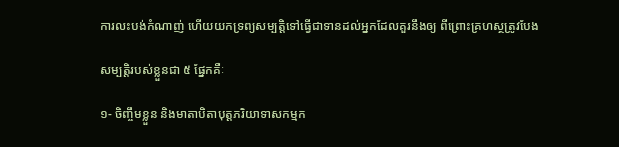ការលះបង់កំណាញ់ ហើយយកទ្រព្យសម្បត្តិទៅធ្វើជាទានដល់អ្នកដែលគួរនឹងឲ្យ ពីព្រោះគ្រហស្ថត្រូវបែង

សម្បត្តិរបស់ខ្លួនជា ៥ ផ្នែកគឺៈ

១- ចិញ្ចឹមខ្លួន និងមាតាបិតាបុត្តភរិយាទាសកម្មក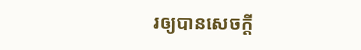រឲ្យបានសេចក្តី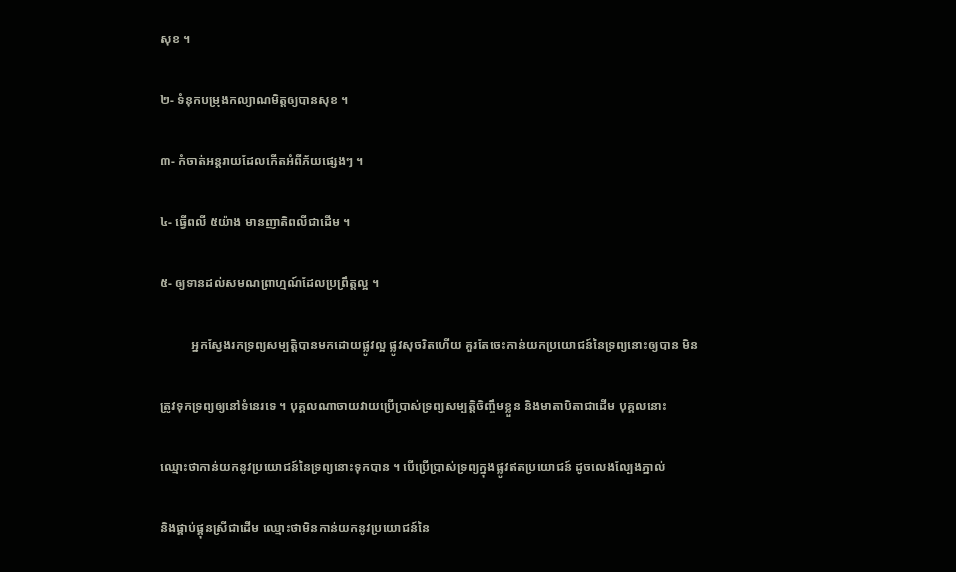សុខ ។

២- ទំនុកបម្រុងកល្យាណមិត្តឲ្យបានសុខ ។

៣- កំចាត់អន្តរាយដែលកើតអំពីភ័យផ្សេងៗ ។

៤- ធ្វើពលី ៥យ៉ាង មានញាតិពលីជាដើម ។

៥- ឲ្យទានដល់សមណព្រាហ្មណ៍ដែលប្រព្រឹត្តល្អ ។

          អ្នកស្វែងរកទ្រព្យសម្បត្តិបានមកដោយផ្លូវល្អ ផ្លូវសុចរិតហើយ គួរតែចេះកាន់យកប្រយោជន៍នៃទ្រព្យនោះឲ្យបាន មិន

ត្រូវទុកទ្រព្យឲ្យនៅទំនេរទេ ។ បុគ្គលណាចាយវាយប្រើប្រាស់ទ្រព្យសម្បត្តិចិញ្ចឹមខ្លួន និងមាតាបិតាជាដើម បុគ្គលនោះ

ឈ្មោះថាកាន់យកនូវប្រយោជន៍នៃទ្រព្យនោះទុកបាន ។ បើប្រើបា្រស់ទ្រព្យក្នុងផ្លូវឥតប្រយោជន៍ ដូចលេងល្បែងភ្នាល់

និងផ្គាប់ផ្គុនស្រីជាដើម ឈ្មោះថាមិនកាន់យកនូវប្រយោជន៍នៃ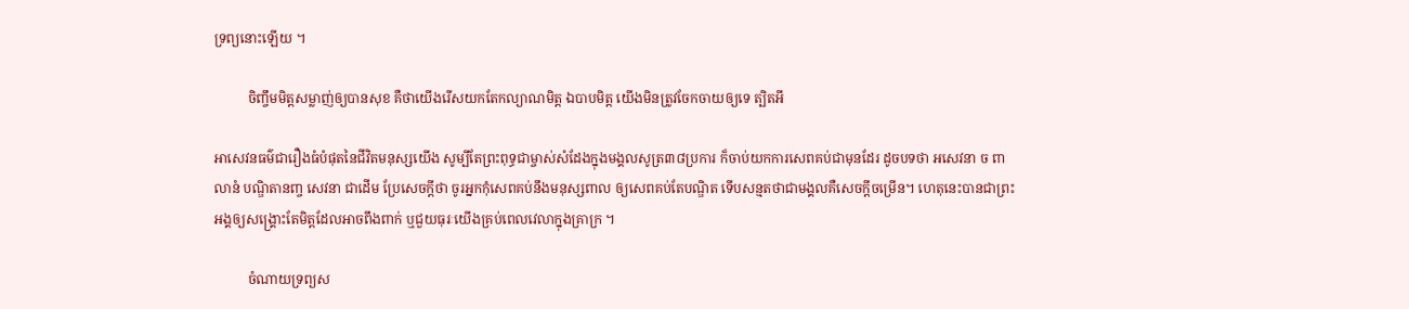ទ្រព្យនោះឡើយ ។

          ចិញ្ចឹមមិត្តសម្លាញ់ឲ្យបានសុខ គឺថាយើងរើសយកតែកល្យាណមិត្ត ឯបាបមិត្ត យើងមិនត្រូវចែកចាយឲ្យទេ ត្បិតអី

អាសេវនធម៌ជារឿងធំបំផុតនៃជីវិតមនុស្សយើង សូម្បីតែព្រះពុទ្ធជាម្ចាស់សំដែងក្នុងមង្គលសូត្រ៣៨ប្រការ ក៏ចាប់យកការសេពគប់ជាមុនដែរ ដូចបទថា អសេវនា ច ពាលានំ បណ្ឌិតានញ្ច សេវនា ជាដើម ប្រែសេចក្តីថា ចូរអ្នកកុំសេពគប់នឹងមនុស្សពាល ឲ្យសេពគប់តែបណ្ឌិត ទើបសន្មតថាជាមង្គលគឺសេចក្តីចម្រើន។ ហេតុនេះបានជាព្រះអង្គឲ្យសង្គ្រោះតែមិត្តដែលអាចពឹងពាក់ ឬជួយធុរៈយើងគ្រប់ពេលវេលាក្នុងគ្រាក្រ ។

          ចំណាយទ្រព្យស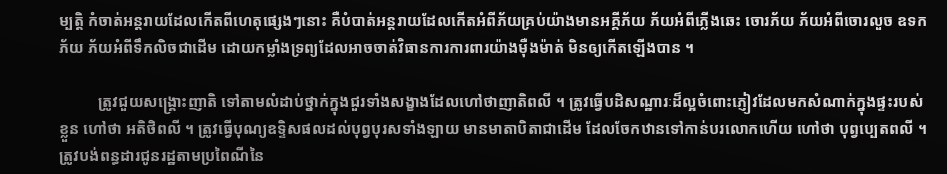ម្បត្តិ កំចាត់អន្តរាយដែលកើតពីហេតុផ្សេងៗនោះ គឺបំបាត់អន្តរាយដែលកើតអំពីភ័យគ្រប់យ៉ាងមានអគ្គីភ័យ ភ័យអំពីភ្លើងឆេះ ចោរភ័យ ភ័យអំពីចោរលួច ឧទកភ័យ ភ័យអំពីទឹកលិចជាដើម ដោយកម្លាំងទ្រព្យដែលអាចចាត់វិធានការការពារយ៉ាងម៉ឺងម៉ាត់ មិនឲ្យកើតឡើងបាន ។

          ត្រូវជួយសង្គ្រោះញាតិ ទៅតាមលំដាប់ថ្នាក់ក្នុងជួរទាំងសង្ខាងដែលហៅថាញាតិពលី ។ ត្រូវធ្វើបដិសណ្ឋារៈដ៏ល្អចំពោះភ្ញៀវដែលមកសំណាក់ក្នុងផ្ទះរបស់ខ្លួន ហៅថា អតិថិពលី ។ ត្រូវធ្វើបុណ្យឧទ្ទិសផលដល់បុព្វបុរសទាំងឡាយ មានមាតាបិតាជាដើម ដែលចែកឋានទៅកាន់បរលោកហើយ ហៅថា បុព្វប្បេតពលី ។ ត្រូវបង់ពន្ធដារជូនរដ្ឋតាមប្រពៃណីនៃ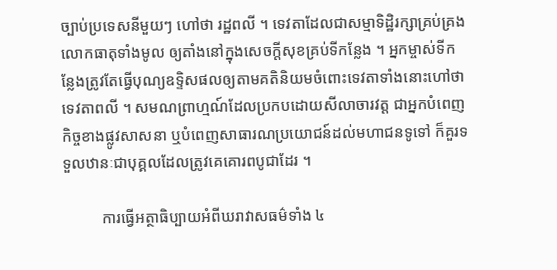ច្បាប់ប្រទេសនីមួយៗ ហៅថា រដ្ឋពលី ។ ទេវតាដែលជាសម្មាទិដ្ឋិរក្សាគ្រប់គ្រងលោកធាតុទាំងមូល ឲ្យតាំងនៅក្នុងសេចក្តីសុខគ្រប់ទីកន្លែង ។ អ្នកម្ចាស់ទីកន្លែងត្រូវតែធ្វើបុណ្យឧទ្ទិសផលឲ្យតាមគតិនិយមចំពោះទេវតាទាំងនោះហៅថា ទេវតាពលី ។ សមណព្រាហ្មណ៍ដែលប្រកបដោយសីលាចារវត្ត ជាអ្នកបំពេញកិច្ចខាងផ្លូវសាសនា ឬបំពេញសាធារណប្រយោជន៍ដល់មហាជនទូទៅ ក៏គួរទទួលឋានៈជាបុគ្គលដែលត្រូវគេគោរពបូជាដែរ ។

          ការធ្វើអត្ថាធិប្បាយអំពីឃរាវាសធម៌ទាំង ៤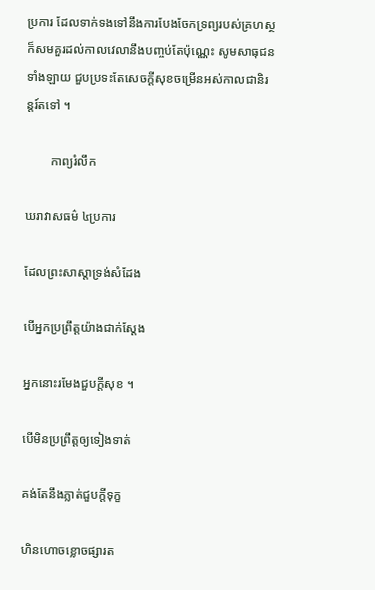ប្រការ ដែលទាក់ទងទៅនឹងការបែងចែកទ្រព្យរបស់គ្រហស្ថ ក៏សមគួរដល់កាលវេលានឹងបញ្ចប់តែប៉ុណ្ណេះ សូមសាធុជនទាំងឡាយ ជួបប្រទះតែសេចក្តីសុខចម្រើនអស់កាលជានិរន្តរ៍តទៅ ។

        កាព្យរំលឹក

ឃរាវាសធម៌ ៤ប្រការ

ដែលព្រះសាស្តាទ្រង់សំដែង

បើអ្នកប្រព្រឹត្តយ៉ាងជាក់ស្តែង

អ្នកនោះរមែងជួបក្តីសុខ ។

បើមិនប្រព្រឹត្តឲ្យទៀងទាត់

គង់តែនឹងភ្លាត់ជួបក្តីទុក្ខ

ហិនហោចខ្លោចផ្សារត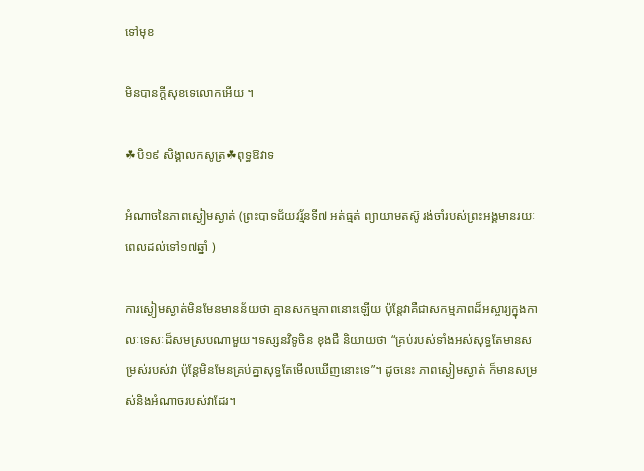ទៅមុខ

មិនបានក្តីសុខទេលោកអើយ ។

☘បិ១៩ សិង្គាលកសូត្រ☘ពុទ្ធឱវាទ

អំណាចនៃភាពស្ងៀមស្ងាត់ (ព្រះបាទជ័យវរ្ម័នទី៧ អត់ធ្មត់ ព្យាយាមតស៊ូ រង់ចាំរបស់ព្រះអង្គមានរយៈពេលដល់ទៅ១៧ឆ្នាំ )

ការស្ងៀមស្ងាត់មិនមែនមានន័យថា គ្មានសកម្មភាពនោះឡើយ ប៉ុន្តែវាគឺជាសកម្មភាពដ៏អស្ចារ្យក្នុងកាលៈទេសៈដ៏សមស្របណាមួយ។ទស្សនវិទូចិន ខុងជឺ និយាយថា “គ្រប់របស់ទាំងអស់សុទ្ធតែមានសម្រស់របស់វា ប៉ុន្តែមិនមែនគ្រប់គ្នាសុទ្ធតែមើលឃើញនោះទេ”។ ដូចនេះ ភាពស្ងៀមស្ងាត់ ក៏មានសម្រស់និងអំណាចរបស់វាដែរ។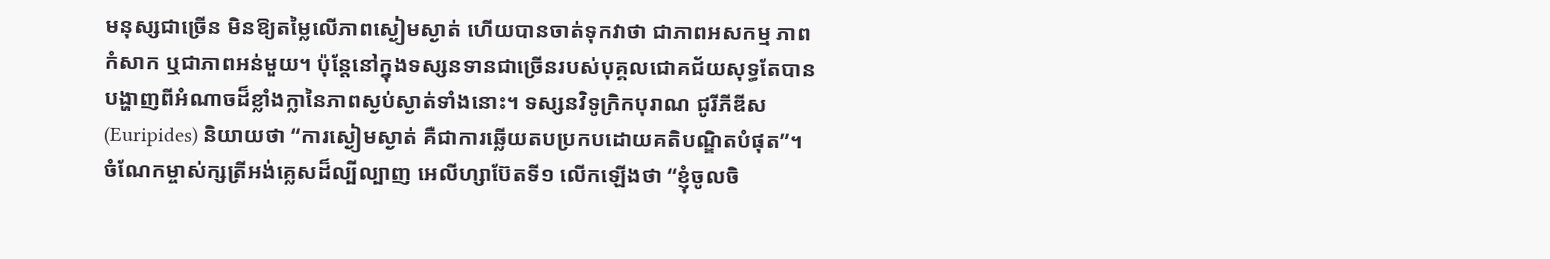មនុស្សជាច្រើន មិនឱ្យតម្លៃលើភាពស្ងៀមស្ងាត់ ហើយបានចាត់ទុកវាថា ជាភាពអសកម្ម ភាពកំសាក ឬជាភាពអន់មួយ។ ប៉ុន្តែនៅក្នុងទស្សនទានជាច្រើនរបស់បុគ្គលជោគជ័យសុទ្ធតែបានបង្ហាញពីអំណាចដ៏ខ្លាំងក្លានៃភាពស្ងប់ស្ងាត់ទាំងនោះ។ ទស្សនវិទូក្រិកបុរាណ ជូរីភីឌីស (Euripides) និយាយថា “ការស្ងៀមស្ងាត់ គឺជាការឆ្លើយតបប្រកបដោយគតិបណ្ឌិតបំផុត”។ ចំណែកម្ចាស់ក្សត្រីអង់គ្លេសដ៏ល្បីល្បាញ អេលីហ្សាប៊ែតទី១ លើកឡើងថា “ខ្ញុំចូលចិ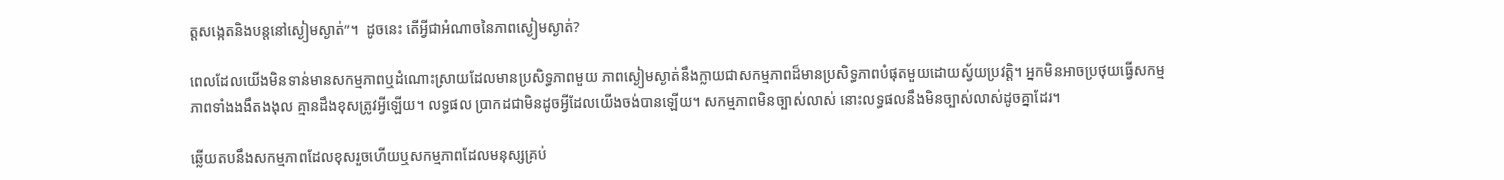ត្តសង្កេតនិងបន្តនៅស្ងៀមស្ងាត់”។  ដូចនេះ តើអ្វីជាអំណាចនៃភាពស្ងៀមស្ងាត់?

ពេលដែលយើងមិនទាន់មានសកម្មភាពឬដំណោះស្រាយដែលមានប្រសិទ្ធភាពមួយ ភាពស្ងៀមស្ងាត់នឹងក្លាយជាសកម្មភាពដ៏មានប្រសិទ្ធភាពបំផុតមួយដោយស្វ័យប្រវត្តិ។ អ្នកមិនអាចប្រថុយធ្វើសកម្មភាពទាំងងងឹតងងុល គ្មានដឹងខុសត្រូវអ្វីឡើយ។ លទ្ធផល ប្រាកដជាមិនដូចអ្វីដែលយើងចង់បានឡើយ។ សកម្មភាពមិនច្បាស់លាស់ នោះលទ្ធផលនឹងមិនច្បាស់លាស់ដូចគ្នាដែរ។

ឆ្លើយតបនឹងសកម្មភាពដែលខុសរួចហើយឬសកម្មភាពដែលមនុស្សគ្រប់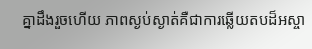គ្នាដឹងរួចហើយ ភាពស្ងប់ស្ងាត់គឺជាការឆ្លើយតបដ៏អស្ចា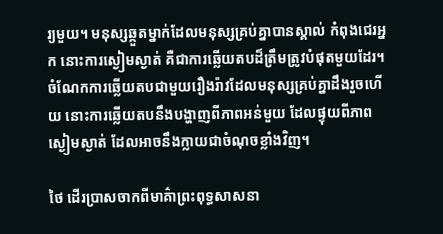រ្យមួយ។ មនុស្សឆ្កួតម្នាក់ដែលមនុស្សគ្រប់គ្នាបានស្គាល់ កំពុងជេរអ្នក នោះការស្ងៀមស្ងាត់ គឺជាការឆ្លើយតបដ៏ត្រឹមត្រូវបំផុតមួយដែរ។ ចំណែកការឆ្លើយតបជាមួយរឿងរ៉ាវដែលមនុស្សគ្រប់គ្នាដឹងរួចហើយ នោះការឆ្លើយតបនឹងបង្ហាញពីភាពអន់មួយ ដែលផ្ទុយពីភាពស្ងៀមស្ងាត់ ដែលអាចនឹងក្លាយជាចំណុចខ្លាំងវិញ។

ថៃ ដើរប្រាសចាកពីមាគ៌ាព្រះពុទ្ធសាសនា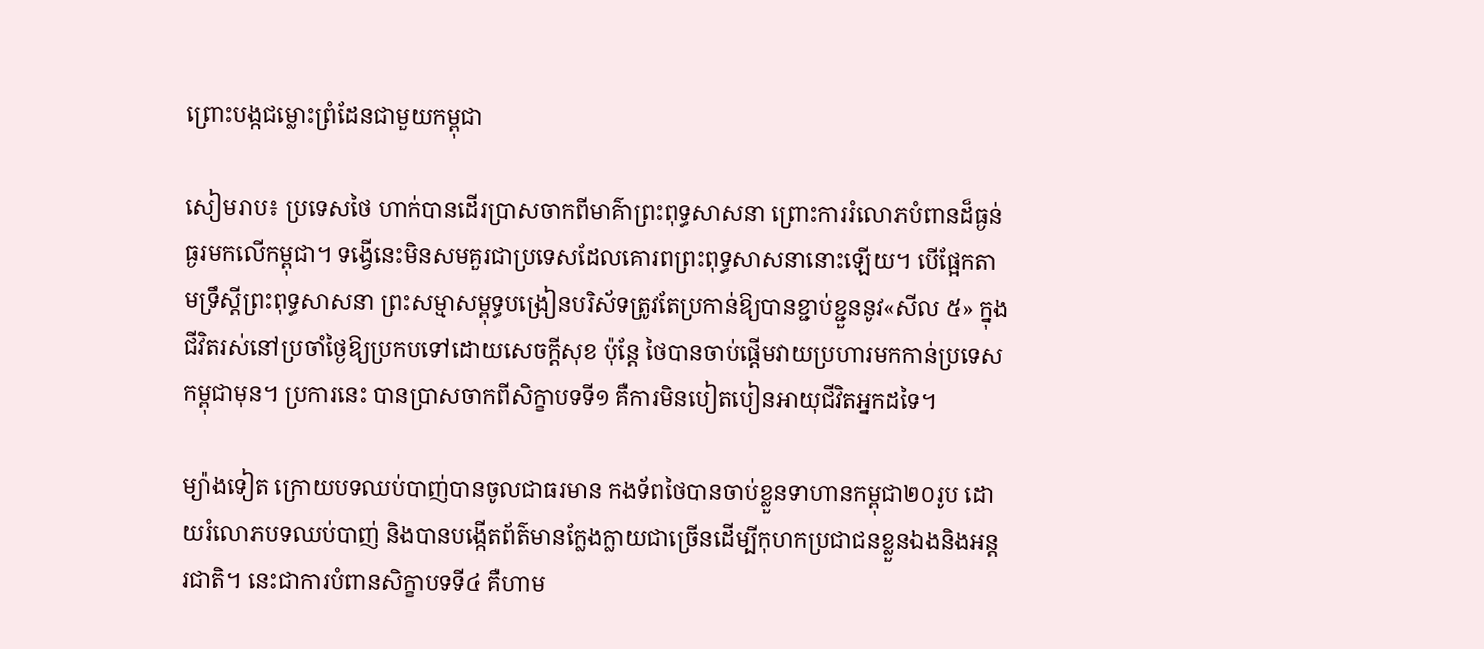ព្រោះបង្កជម្លោះព្រំដែនជាមួយកម្ពុជា

សៀមរាប៖ ប្រទេសថៃ ហាក់បានដើរប្រាសចាកពីមាគ៌ាព្រះពុទ្ធសាសនា ព្រោះការរំលោភបំពានដ៏ធ្ងន់ធ្ងរមកលើកម្ពុជា។ ទង្វើនេះមិនសមគួរជាប្រទេសដែលគោរពព្រះពុទ្ធសាសនានោះឡើយ។ បើផ្អែកតាមទ្រឹស្ដីព្រះពុទ្ធសាសនា ព្រះសម្មាសម្ពុទ្ធបង្រៀនបរិស័ទត្រូវតែប្រកាន់ឱ្យបានខ្ជាប់ខ្ជួននូវ«សីល ៥» ក្នុងជីវិតរស់នៅប្រចាំថ្ងៃឱ្យប្រកបទៅដោយសេចក្តីសុខ ប៉ុន្តែ ថៃបានចាប់ផ្ដើមវាយប្រហារមកកាន់ប្រទេសកម្ពុជាមុន។ ប្រការនេះ បានប្រាសចាកពីសិក្ខាបទទី១ គឺការមិនបៀតបៀនអាយុជីវិតអ្នកដទៃ។

ម្យ៉ាងទៀត ក្រោយបទឈប់បាញ់បានចូលជាធរមាន កងទ័ពថៃបានចាប់ខ្លួនទាហានកម្ពុជា២០រូប ដោយរំលោភបទឈប់បាញ់ និងបានបង្កើតព័ត៌មានក្លែងក្លាយជាច្រើនដើម្បីកុហកប្រជាជនខ្លួនឯងនិងអន្តរជាតិ។ នេះជាការបំពានសិក្ខាបទទី៤ គឺហាម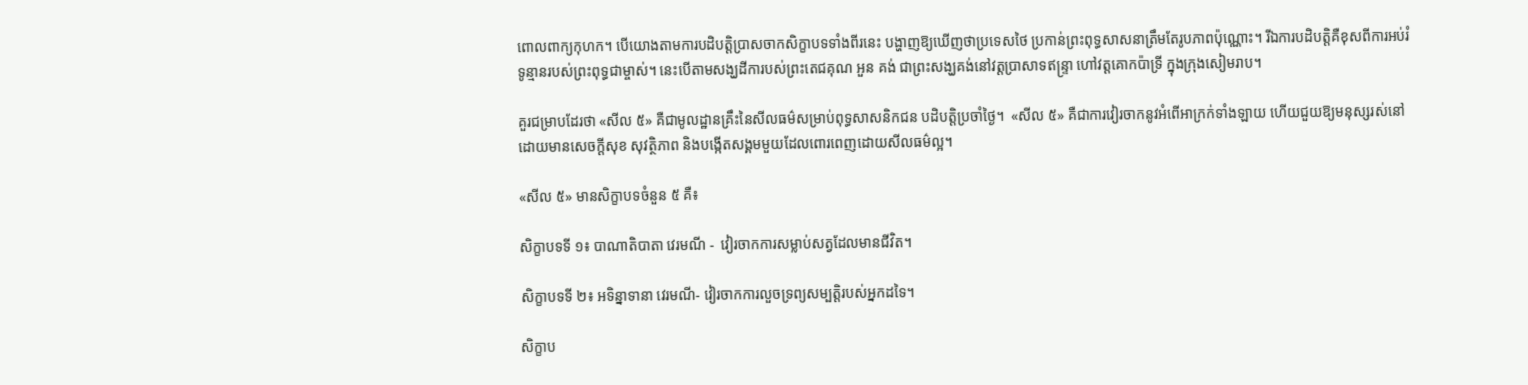ពោលពាក្យកុហក។ បើយោងតាមការបដិបត្តិប្រាសចាកសិក្ខាបទទាំងពីរនេះ បង្ហាញឱ្យឃើញថាប្រទេសថៃ ប្រកាន់ព្រះពុទ្ធសាសនាត្រឹមតែរូបភាពប៉ុណ្ណោះ។ រីឯការបដិបត្តិគឺខុសពីការអប់រំទូន្មានរបស់ព្រះពុទ្ធជាម្ចាស់។ នេះបើតាមសង្ឃដីការបស់ព្រះតេជគុណ អួន គង់ ជាព្រះសង្ឃគង់នៅវត្តប្រាសាទឥន្ទ្រា ហៅវត្តគោកប៉ាទ្រី ក្នុងក្រុងសៀមរាប។

គួរជម្រាបដែរថា «សីល ៥» គឺជាមូលដ្ឋានគ្រឹះនៃសីលធម៌សម្រាប់ពុទ្ធសាសនិកជន បដិបត្តិប្រចាំថ្ងៃ។  «សីល ៥» គឺជាការវៀរចាកនូវអំពើអាក្រក់ទាំងឡាយ ហើយជួយឱ្យមនុស្សរស់នៅដោយមានសេចក្ដីសុខ សុវត្ថិភាព និងបង្កើតសង្គមមួយដែលពោរពេញដោយសីលធម៌ល្អ។

«សីល ៥» មានសិក្ខាបទចំនួន ៥ គឺ៖

សិក្ខាបទទី ១៖ បាណាតិបាតា វេរមណី -  វៀរចាកការសម្លាប់សត្វដែលមានជីវិត។

សិក្ខាបទទី ២៖ អទិន្នាទានា វេរមណី- វៀរចាកការលួចទ្រព្យសម្បត្តិរបស់អ្នកដទៃ។

សិក្ខាប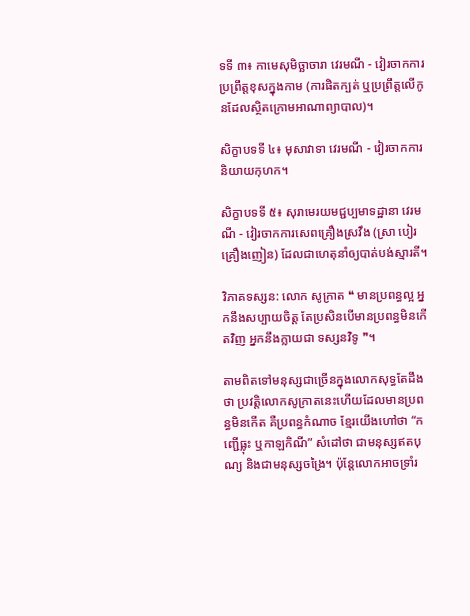ទទី ៣៖ កាមេសុមិច្ឆាចារា វេរមណី - វៀរចាកការប្រព្រឹត្តខុសក្នុងកាម (ការផិតក្បត់ ឬប្រព្រឹត្តលើកូនដែលស្ថិតក្រោមអាណាព្យាបាល)។

សិក្ខាបទទី ៤៖ មុសាវាទា វេរមណី - វៀរចាកការនិយាយកុហក។

សិក្ខាបទទី ៥៖ សុរាមេរយមជ្ជប្បមាទដ្ឋានា វេរមណី - វៀរចាកការសេពគ្រឿងស្រវឹង (ស្រា បៀរ គ្រឿងញៀន) ដែលជាហេតុនាំឲ្យបាត់បង់ស្មារតី។

វិភាគទស្សន: លោក សូក្រាត ❝ មានប្រពន្ធល្អ អ្នកនឹងសប្បាយចិត្ដ តែប្រសិនបើមានប្រពន្ធមិនកើតវិញ អ្នកនឹងក្លាយជា ទស្សនវិទូ ❞។

តាមពិតទៅមនុស្សជាច្រើនក្នុងលោកសុទ្ធតែដឹងថា ប្រវត្តិលោកសូក្រាតនេះហើយដែលមានប្រពន្ធមិនកើត គឺប្រពន្ធកំណាច ខ្មែរយើងហៅថា “កញ្ជើធ្លុះ ឬកាឡកិណី” សំដៅថា ជាមនុស្សឥតបុណ្យ និងជាមនុស្សចង្រៃ។ ប៉ុន្តែលោកអាចទ្រាំរ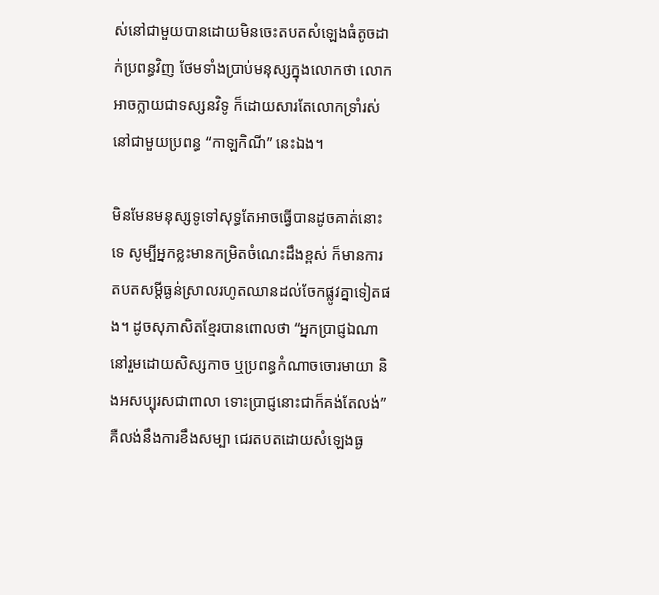ស់នៅជាមួយបានដោយមិនចេះតបតសំឡេងធំតូចដាក់ប្រពន្ធវិញ ថែមទាំងប្រាប់មនុស្សក្នុងលោកថា លោកអាចក្លាយជាទស្សនវិទូ ក៏ដោយសារតែលោកទ្រាំរស់នៅជាមួយប្រពន្ធ “កាឡកិណី” នេះឯង។

មិនមែនមនុស្សទូទៅសុទ្ធតែអាចធ្វើបានដូចគាត់នោះទេ សូម្បីអ្នកខ្លះមានកម្រិតចំណេះដឹងខ្ពស់ ក៏មានការតបតសម្ដីធ្ងន់ស្រាលរហូតឈានដល់ចែកផ្លូវគ្នាទៀតផង។ ដូចសុភាសិតខ្មែរបានពោលថា “អ្នកប្រាជ្ញឯណានៅរួមដោយសិស្សកាច ឬប្រពន្ធកំណាចចោរមាយា និងអសប្បុរសជាពាលា ទោះប្រាជ្ញនោះជាក៏គង់តែលង់” គឺលង់នឹងការខឹងសម្បា ជេរតបតដោយសំឡេងធ្ង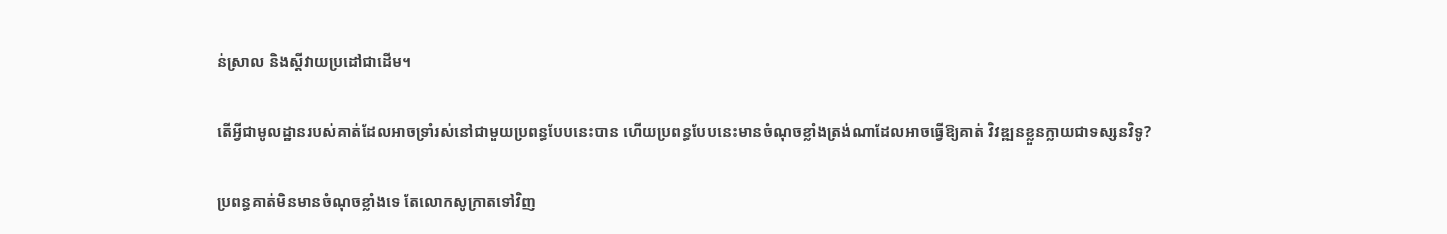ន់ស្រាល និងស្ដីវាយប្រដៅជាដើម។

តើអ្វីជាមូលដ្ឋានរបស់គាត់ដែលអាចទ្រាំរស់នៅជាមួយប្រពន្ធបែបនេះបាន ហើយប្រពន្ធបែបនេះមានចំណុចខ្លាំងត្រង់ណាដែលអាចធ្វើឱ្យគាត់ វិវឌ្ឍនខ្លួនក្លាយជាទស្សនវិទូ?

ប្រពន្ធគាត់មិនមានចំណុចខ្លាំងទេ តែលោកសូក្រាតទៅវិញ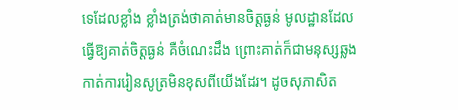ទេដែលខ្លាំង ខ្លាំងត្រង់ថាគាត់មានចិត្ដធ្ងន់ មូលដ្ឋានដែលធ្វើឱ្យគាត់ចិត្ដធ្ងន់ គឺចំណេះដឹង ព្រោះគាត់ក៏ជាមនុស្សឆ្លងកាត់ការរៀនសូត្រមិនខុសពីយើងដែរ។ ដូចសុភាសិត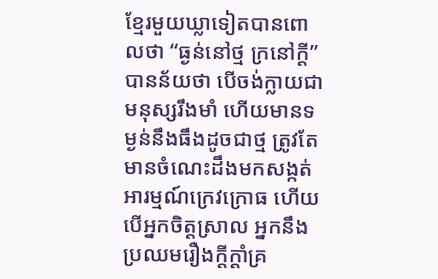ខ្មែរមួយឃ្លាទៀតបានពោលថា “ធ្ងន់នៅថ្ម ក្រនៅក្ដី” បានន័យថា បើចង់ក្លាយជាមនុស្សរឹងមាំ ហើយមានទម្ងន់នឹងធឹងដូចជាថ្ម ត្រូវតែមានចំណេះដឹងមកសង្កត់អារម្មណ៍ក្រេវក្រោធ ហើយបើអ្នកចិត្ដស្រាល អ្នកនឹងប្រឈមរឿងក្តីក្ដាំគ្រ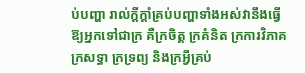ប់បញ្ហា រាល់ក្ដីក្ដាំគ្រប់បញ្ហាទាំងអស់វានឹងធ្វើឱ្យអ្នកទៅជាក្រ គឺក្រចិត្ត ក្រគំនិត ក្រការវិភាគ ក្រសទ្ធា ក្រទ្រព្យ និងក្រអ្វីគ្រប់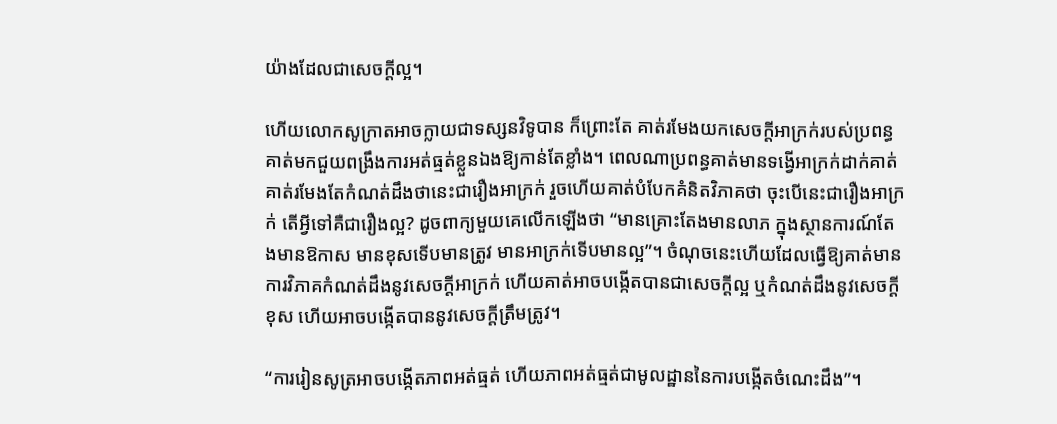យ៉ាងដែលជាសេចក្ដីល្អ។

ហើយលោកសូក្រាតអាចក្លាយជាទស្សនវិទូបាន ក៏ព្រោះតែ គាត់រមែងយកសេចក្ដីអាក្រក់របស់ប្រពន្ធគាត់មកជួយពង្រឹងការអត់ធ្មត់ខ្លួនឯងឱ្យកាន់តែខ្លាំង។ ពេលណាប្រពន្ធគាត់មានទង្វើអាក្រក់ដាក់គាត់ គាត់រមែងតែកំណត់ដឹងថានេះជារឿងអាក្រក់ រួចហើយគាត់បំបែកគំនិតវិភាគថា ចុះបើនេះជារឿងអាក្រក់ តើអ្វីទៅគឺជារឿងល្អ? ដូចពាក្យមួយគេលើកឡើងថា “មានគ្រោះតែងមានលាភ ក្នុងស្ថានការណ៍តែងមានឱកាស មានខុសទើបមានត្រូវ មានអាក្រក់ទើបមានល្អ”។ ចំណុចនេះហើយដែលធ្វើឱ្យគាត់មានការវិភាគកំណត់ដឹងនូវសេចក្ដីអាក្រក់ ហើយគាត់អាចបង្កើតបានជាសេចក្ដីល្អ ឬកំណត់ដឹងនូវសេចក្ដីខុស ហើយអាចបង្កើតបាននូវសេចក្ដីត្រឹមត្រូវ។

“ការរៀនសូត្រអាចបង្កើតភាពអត់ធ្មត់ ហើយភាពអត់ធ្មត់ជាមូលដ្ឋាននៃការបង្កើតចំណេះដឹង”។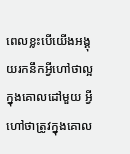ពេលខ្លះបើយើងអង្គុយរកនឹកអ្វីហៅថាល្អក្នុងគោលដៅមួយ អ្វីហៅថាត្រូវក្នុងគោល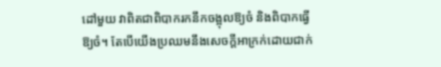ដៅមួយ វាពិតជាពិបាករកនឹកចង្អុលឱ្យចំ និងពិបាកធ្វើឱ្យចំ។ តែបើយើងប្រឈមនឹងសេចក្ដីអាក្រក់ដោយជាក់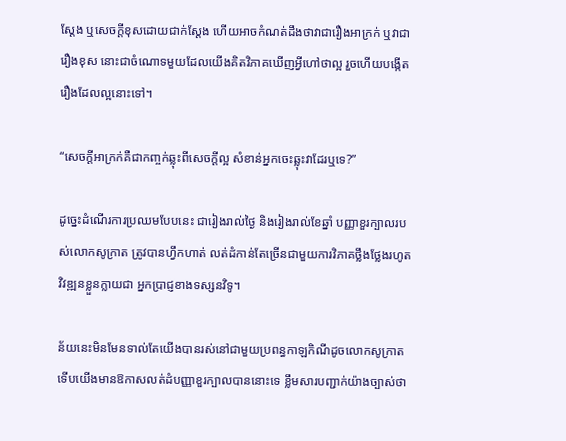ស្ដែង ឬសេចក្តីខុសដោយជាក់ស្ដែង ហើយអាចកំណត់ដឹងថាវាជារឿងអាក្រក់ ឬវាជារឿងខុស នោះជាចំណោទមួយដែលយើងគិតវិភាគឃើញអ្វីហៅថាល្អ រួចហើយបង្កើតរឿងដែលល្អនោះទៅ។

“សេចក្ដីអាក្រក់គឺជាកញ្ចក់ឆ្លុះពីសេចក្ដីល្អ សំខាន់អ្នកចេះឆ្លុះវាដែរឬទេ?”

ដូច្នេះដំណើរការប្រឈមបែបនេះ ជារៀងរាល់ថ្ងៃ និងរៀងរាល់ខែឆ្នាំ បញ្ញាខួរក្បាលរបស់លោកសូក្រាត ត្រូវបានហ្វឹកហាត់ លត់ដំកាន់តែច្រើនជាមួយការវិភាគថ្លឹងថ្លែងរហូតវិវឌ្ឍនខ្លួនក្លាយជា អ្នកប្រាជ្ញខាងទស្សនវិទូ។

ន័យនេះមិនមែនទាល់តែយើងបានរស់នៅជាមួយប្រពន្ធកាឡកិណីដូចលោកសូក្រាត ទើបយើងមានឱកាសលត់ដំបញ្ញាខួរក្បាលបាននោះទេ ខ្លឹមសារបញ្ជាក់យ៉ាងច្បាស់ថា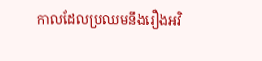កាលដែលប្រឈមនឹងរឿងអវិ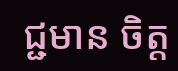ជ្ជមាន ចិត្ដ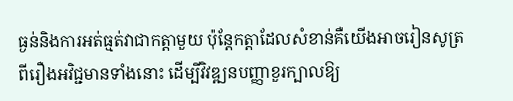ធ្ងន់និងការអត់ធ្មត់វាជាកត្តាមួយ ប៉ុន្តែកត្តាដែលសំខាន់គឺយើងអាចរៀនសូត្រពីរឿងអវិជ្ជមានទាំងនោះ ដើម្បីវិវឌ្ឍនបញ្ញាខួរក្បាលឱ្យ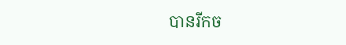បានរីកច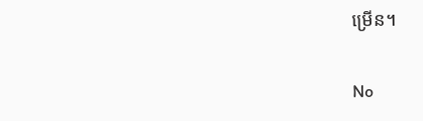ម្រើន។

No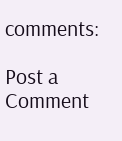comments:

Post a Comment